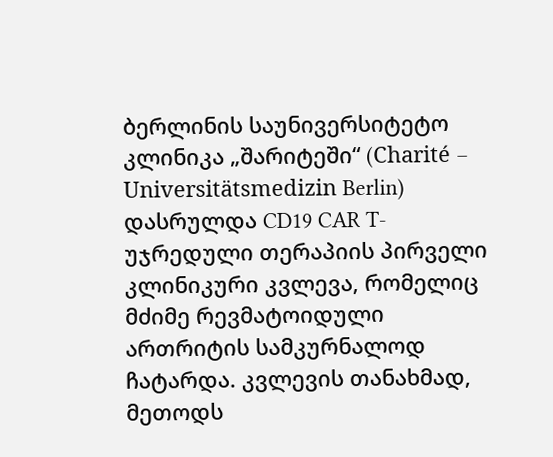ბერლინის საუნივერსიტეტო კლინიკა „შარიტეში“ (Charité – Universitätsmedizin Berlin) დასრულდა CD19 CAR T-უჯრედული თერაპიის პირველი კლინიკური კვლევა, რომელიც მძიმე რევმატოიდული ართრიტის სამკურნალოდ ჩატარდა. კვლევის თანახმად, მეთოდს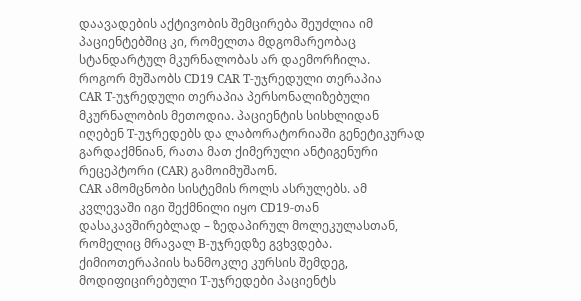დაავადების აქტივობის შემცირება შეუძლია იმ პაციენტებშიც კი, რომელთა მდგომარეობაც სტანდარტულ მკურნალობას არ დაემორჩილა.
როგორ მუშაობს CD19 CAR T-უჯრედული თერაპია
CAR T-უჯრედული თერაპია პერსონალიზებული მკურნალობის მეთოდია. პაციენტის სისხლიდან იღებენ T-უჯრედებს და ლაბორატორიაში გენეტიკურად გარდაქმნიან, რათა მათ ქიმერული ანტიგენური რეცეპტორი (CAR) გამოიმუშაონ.
CAR ამომცნობი სისტემის როლს ასრულებს. ამ კვლევაში იგი შექმნილი იყო CD19-თან დასაკავშირებლად – ზედაპირულ მოლეკულასთან, რომელიც მრავალ B-უჯრედზე გვხვდება. ქიმიოთერაპიის ხანმოკლე კურსის შემდეგ, მოდიფიცირებული T-უჯრედები პაციენტს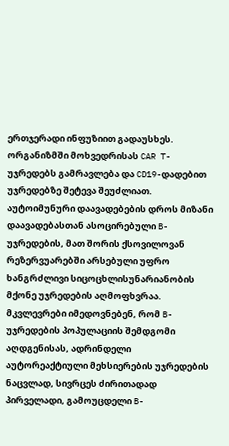ერთჯერადი ინფუზიით გადაუსხეს.
ორგანიზმში მოხვედრისას CAR T-უჯრედებს გამრავლება და CD19-დადებით უჯრედებზე შეტევა შეუძლიათ. აუტოიმუნური დაავადებების დროს მიზანი დაავადებასთან ასოცირებული B-უჯრედების, მათ შორის ქსოვილოვან რეზერვუარებში არსებული უფრო ხანგრძლივი სიცოცხლისუნარიანობის მქონე უჯრედების აღმოფხვრაა. მკვლევრები იმედოვნებენ, რომ B-უჯრედების პოპულაციის შემდგომი აღდგენისას, ადრინდელი აუტორეაქტიული მეხსიერების უჯრედების ნაცვლად, სივრცეს ძირითადად პირველადი, გამოუცდელი B-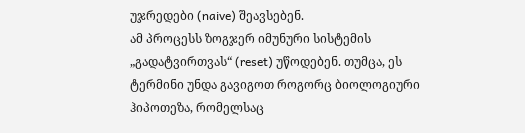უჯრედები (naive) შეავსებენ.
ამ პროცესს ზოგჯერ იმუნური სისტემის „გადატვირთვას“ (reset) უწოდებენ. თუმცა, ეს ტერმინი უნდა გავიგოთ როგორც ბიოლოგიური ჰიპოთეზა, რომელსაც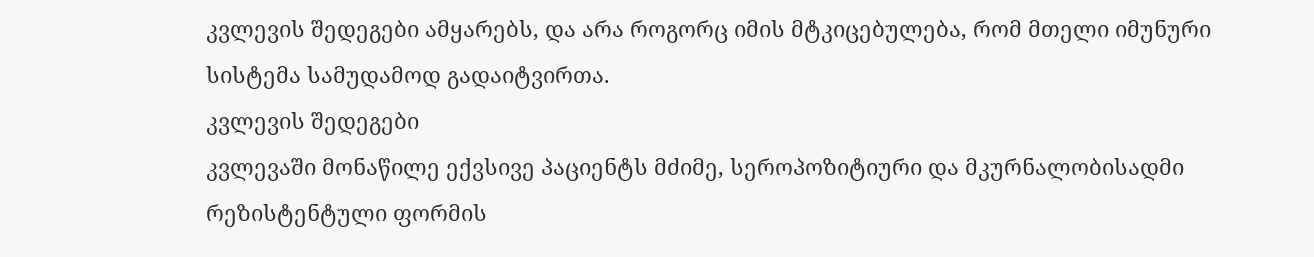კვლევის შედეგები ამყარებს, და არა როგორც იმის მტკიცებულება, რომ მთელი იმუნური სისტემა სამუდამოდ გადაიტვირთა.
კვლევის შედეგები
კვლევაში მონაწილე ექვსივე პაციენტს მძიმე, სეროპოზიტიური და მკურნალობისადმი რეზისტენტული ფორმის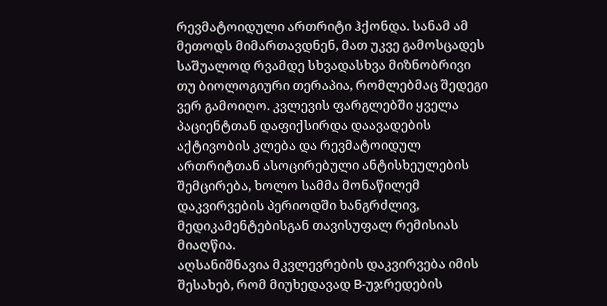რევმატოიდული ართრიტი ჰქონდა. სანამ ამ მეთოდს მიმართავდნენ, მათ უკვე გამოსცადეს საშუალოდ რვამდე სხვადასხვა მიზნობრივი თუ ბიოლოგიური თერაპია, რომლებმაც შედეგი ვერ გამოიღო. კვლევის ფარგლებში ყველა პაციენტთან დაფიქსირდა დაავადების აქტივობის კლება და რევმატოიდულ ართრიტთან ასოცირებული ანტისხეულების შემცირება, ხოლო სამმა მონაწილემ დაკვირვების პერიოდში ხანგრძლივ, მედიკამენტებისგან თავისუფალ რემისიას მიაღწია.
აღსანიშნავია მკვლევრების დაკვირვება იმის შესახებ, რომ მიუხედავად B-უჯრედების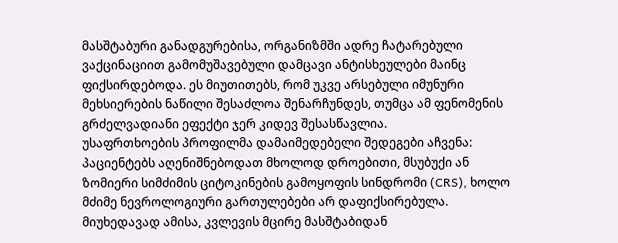მასშტაბური განადგურებისა, ორგანიზმში ადრე ჩატარებული ვაქცინაციით გამომუშავებული დამცავი ანტისხეულები მაინც ფიქსირდებოდა. ეს მიუთითებს, რომ უკვე არსებული იმუნური მეხსიერების ნაწილი შესაძლოა შენარჩუნდეს, თუმცა ამ ფენომენის გრძელვადიანი ეფექტი ჯერ კიდევ შესასწავლია.
უსაფრთხოების პროფილმა დამაიმედებელი შედეგები აჩვენა: პაციენტებს აღენიშნებოდათ მხოლოდ დროებითი, მსუბუქი ან ზომიერი სიმძიმის ციტოკინების გამოყოფის სინდრომი (CRS), ხოლო მძიმე ნევროლოგიური გართულებები არ დაფიქსირებულა. მიუხედავად ამისა, კვლევის მცირე მასშტაბიდან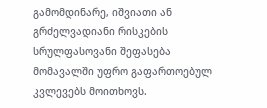გამომდინარე, იშვიათი ან გრძელვადიანი რისკების სრულფასოვანი შეფასება მომავალში უფრო გაფართოებულ კვლევებს მოითხოვს.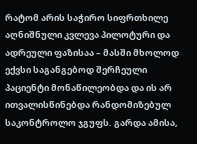რატომ არის საჭირო სიფრთხილე
აღნიშნული კვლევა პილოტური და ადრეული ფაზისაა – მასში მხოლოდ ექვსი საგანგებოდ შერჩეული პაციენტი მონაწილეობდა და ის არ ითვალისწინებდა რანდომიზებულ საკონტროლო ჯგუფს. გარდა ამისა,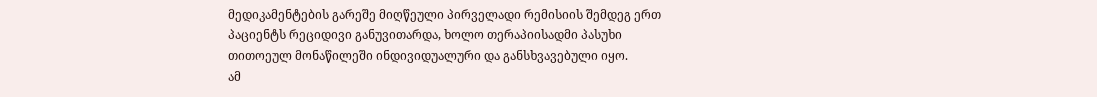მედიკამენტების გარეშე მიღწეული პირველადი რემისიის შემდეგ ერთ პაციენტს რეციდივი განუვითარდა, ხოლო თერაპიისადმი პასუხი თითოეულ მონაწილეში ინდივიდუალური და განსხვავებული იყო.
ამ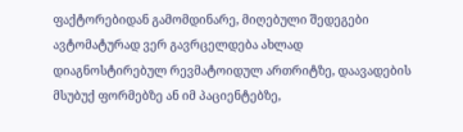ფაქტორებიდან გამომდინარე, მიღებული შედეგები ავტომატურად ვერ გავრცელდება ახლად დიაგნოსტირებულ რევმატოიდულ ართრიტზე, დაავადების მსუბუქ ფორმებზე ან იმ პაციენტებზე,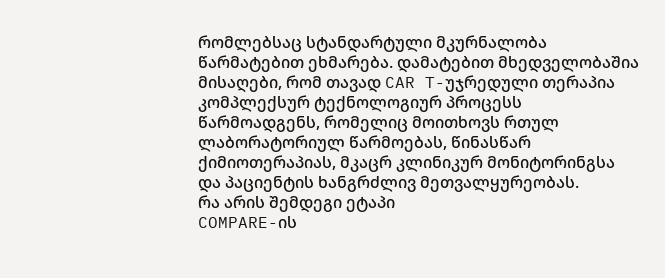რომლებსაც სტანდარტული მკურნალობა წარმატებით ეხმარება. დამატებით მხედველობაშია მისაღები, რომ თავად CAR T-უჯრედული თერაპია კომპლექსურ ტექნოლოგიურ პროცესს წარმოადგენს, რომელიც მოითხოვს რთულ ლაბორატორიულ წარმოებას, წინასწარ ქიმიოთერაპიას, მკაცრ კლინიკურ მონიტორინგსა და პაციენტის ხანგრძლივ მეთვალყურეობას.
რა არის შემდეგი ეტაპი
COMPARE-ის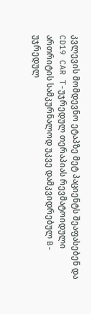კვლევის მომდევნო ეტაპზე მეტ პაციენტს შეაფასებენ და CD19 CAR T-უჯრედულ თერაპიას რევმატოიდული ართრიტის სამკურნალოდ უკვე დამკვიდრებულ B-უჯრედულ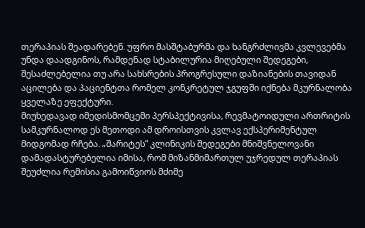თერაპიას შეადარებენ. უფრო მასშტაბურმა და ხანგრძლივმა კვლევებმა უნდა დაადგინოს, რამდენად სტაბილურია მიღებული შედეგები, შესაძლებელია თუ არა სახსრების პროგრესული დაზიანების თავიდან აცილება და პაციენტთა რომელ კონკრეტულ ჯგუფში იქნება მკურნალობა ყველაზე ეფექტური.
მიუხედავად იმედისმომცემი პერსპექტივისა, რევმატოიდული ართრიტის სამკურნალოდ ეს მეთოდი ამ დროისთვის კვლავ ექსპერიმენტულ მიდგომად რჩება. „შარიტეს“ კლინიკის შედეგები მნიშვნელოვანი დამადასტურებელია იმისა, რომ მიზანმიმართულ უჯრედულ თერაპიას შეუძლია რემისია გამოიწვიოს მძიმე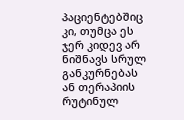პაციენტებშიც კი, თუმცა ეს ჯერ კიდევ არ ნიშნავს სრულ განკურნებას ან თერაპიის რუტინულ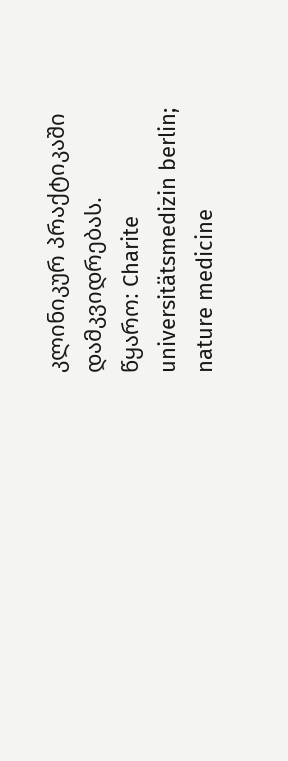კლინიკურ პრაქტიკაში დამკვიდრებას.
წყარო: Charite universitätsmedizin berlin; nature medicine